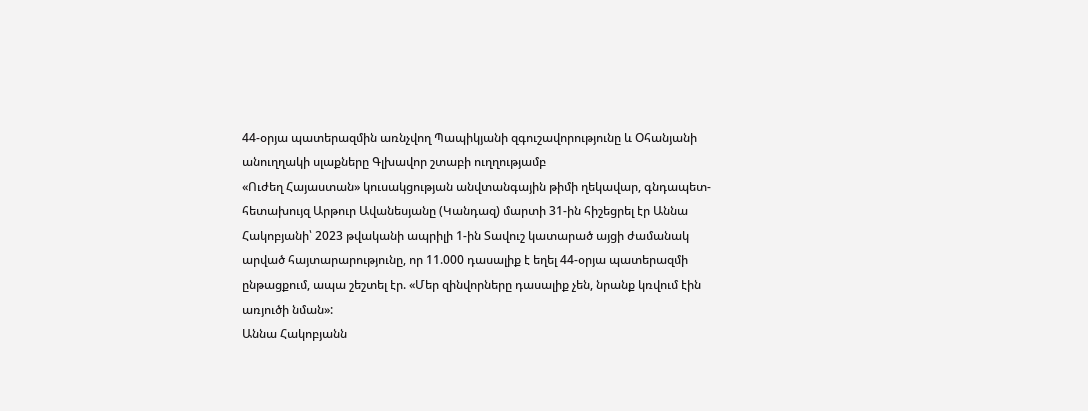44-օրյա պատերազմին առնչվող Պապիկյանի զգուշավորությունը և Օհանյանի անուղղակի սլաքները Գլխավոր շտաբի ուղղությամբ
«Ուժեղ Հայաստան» կուսակցության անվտանգային թիմի ղեկավար, գնդապետ-հետախույզ Արթուր Ավանեսյանը (Կանդազ) մարտի 31-ին հիշեցրել էր Աննա Հակոբյանի՝ 2023 թվականի ապրիլի 1-ին Տավուշ կատարած այցի ժամանակ արված հայտարարությունը, որ 11.000 դասալիք է եղել 44-օրյա պատերազմի ընթացքում, ապա շեշտել էր. «Մեր զինվորները դասալիք չեն, նրանք կռվում էին առյուծի նման»:
Աննա Հակոբյանն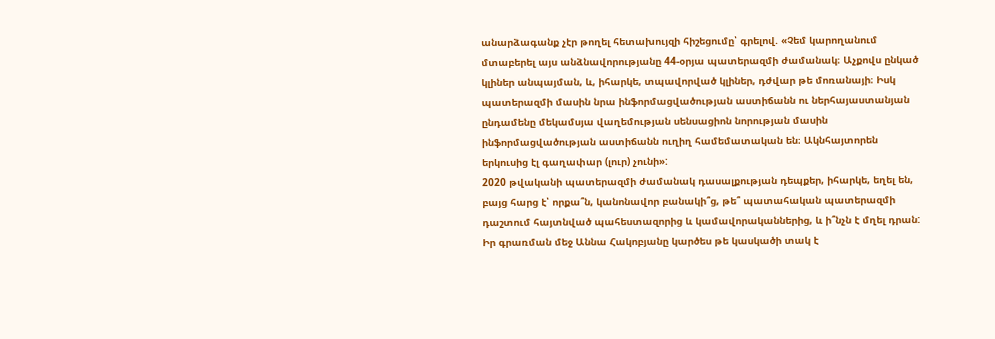անարձագանք չէր թողել հետախույզի հիշեցումը՝ գրելով. «Չեմ կարողանում մտաբերել այս անձնավորությանը 44-օրյա պատերազմի ժամանակ։ Աչքովս ընկած կլիներ անպայման, և, իհարկե, տպավորված կլիներ, դժվար թե մոռանայի։ Իսկ պատերազմի մասին նրա ինֆորմացվածության աստիճանն ու ներհայաստանյան ընդամենը մեկամսյա վաղեմության սենսացիոն նորության մասին ինֆորմացվածության աստիճանն ուղիղ համեմատական են։ Ակնհայտորեն երկուսից էլ գաղափար (լուր) չունի»:
2020 թվականի պատերազմի ժամանակ դասալքության դեպքեր, իհարկե, եղել են, բայց հարց է՝ որքա՞ն, կանոնավոր բանակի՞ց, թե՞ պատահական պատերազմի դաշտում հայտնված պահեստազորից և կամավորականներից, և ի՞նչն է մղել դրան:
Իր գրառման մեջ Աննա Հակոբյանը կարծես թե կասկածի տակ է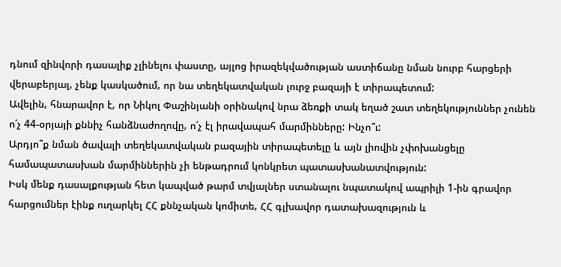դնում զինվորի դասալիք չլինելու փաստը, այլոց իրազեկվածության աստիճանը նման նուրբ հարցերի վերաբերյալ, չենք կասկածում, որ նա տեղեկատվական լուրջ բազայի է տիրապետում:
Ավելին, հնարավոր է, որ Նիկոլ Փաշինյանի օրինակով նրա ձեռքի տակ եղած շատ տեղեկություններ չունեն ո՛չ 44-օրյայի քննիչ հանձնաժողովը, ո՛չ էլ իրավապահ մարմինները: Ինչո՞ւ:
Արդյո՞ք նման ծավալի տեղեկատվական բազային տիրապետելը և այն լիովին չփոխանցելը համապատասխան մարմիններին չի ենթադրում կոնկրետ պատասխանատվություն:
Իսկ մենք դասալքության հետ կապված թարմ տվյալներ ստանալու նպատակով ապրիլի 1-ին գրավոր հարցումներ էինք ուղարկել ՀՀ քննչական կոմիտե, ՀՀ գլխավոր դատախազություն և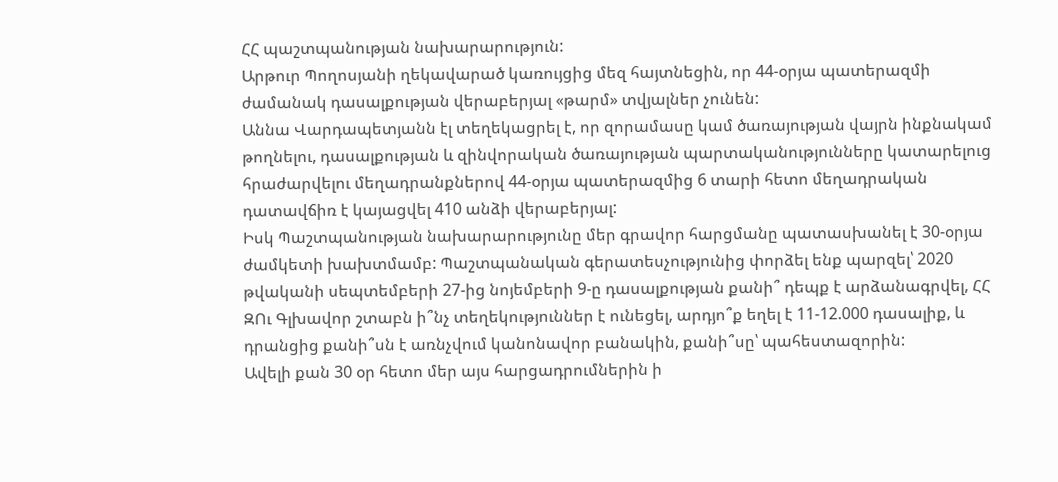ՀՀ պաշտպանության նախարարություն:
Արթուր Պողոսյանի ղեկավարած կառույցից մեզ հայտնեցին, որ 44-օրյա պատերազմի ժամանակ դասալքության վերաբերյալ «թարմ» տվյալներ չունեն:
Աննա Վարդապետյանն էլ տեղեկացրել է, որ զորամասը կամ ծառայության վայրն ինքնակամ թողնելու, դասալքության և զինվորական ծառայության պարտականությունները կատարելուց հրաժարվելու մեղադրանքներով 44-օրյա պատերազմից 6 տարի հետո մեղադրական դատավճիռ է կայացվել 410 անձի վերաբերյալ:
Իսկ Պաշտպանության նախարարությունը մեր գրավոր հարցմանը պատասխանել է 30-օրյա ժամկետի խախտմամբ: Պաշտպանական գերատեսչությունից փորձել ենք պարզել՝ 2020 թվականի սեպտեմբերի 27-ից նոյեմբերի 9-ը դասալքության քանի՞ դեպք է արձանագրվել, ՀՀ ԶՈւ Գլխավոր շտաբն ի՞նչ տեղեկություններ է ունեցել, արդյո՞ք եղել է 11-12.000 դասալիք, և դրանցից քանի՞սն է առնչվում կանոնավոր բանակին, քանի՞սը՝ պահեստազորին:
Ավելի քան 30 օր հետո մեր այս հարցադրումներին ի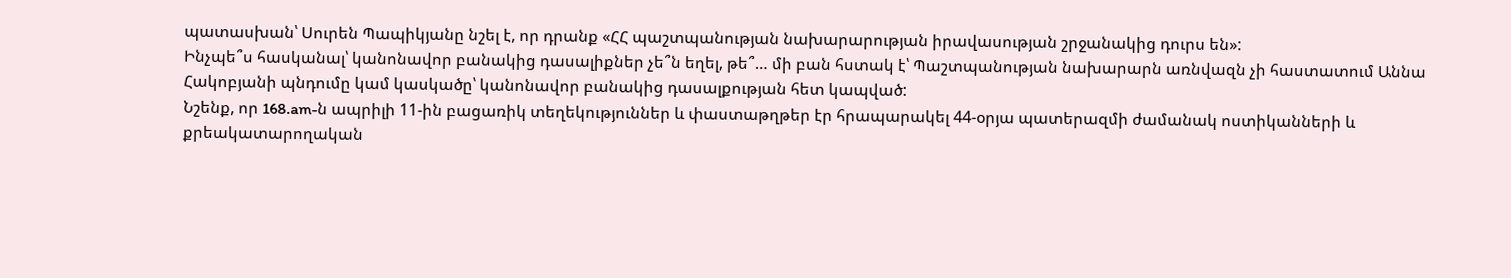պատասխան՝ Սուրեն Պապիկյանը նշել է, որ դրանք «ՀՀ պաշտպանության նախարարության իրավասության շրջանակից դուրս են»:
Ինչպե՞ս հասկանալ՝ կանոնավոր բանակից դասալիքներ չե՞ն եղել, թե՞… մի բան հստակ է՝ Պաշտպանության նախարարն առնվազն չի հաստատում Աննա Հակոբյանի պնդումը կամ կասկածը՝ կանոնավոր բանակից դասալքության հետ կապված:
Նշենք, որ 168.am-ն ապրիլի 11-ին բացառիկ տեղեկություններ և փաստաթղթեր էր հրապարակել 44-օրյա պատերազմի ժամանակ ոստիկանների և քրեակատարողական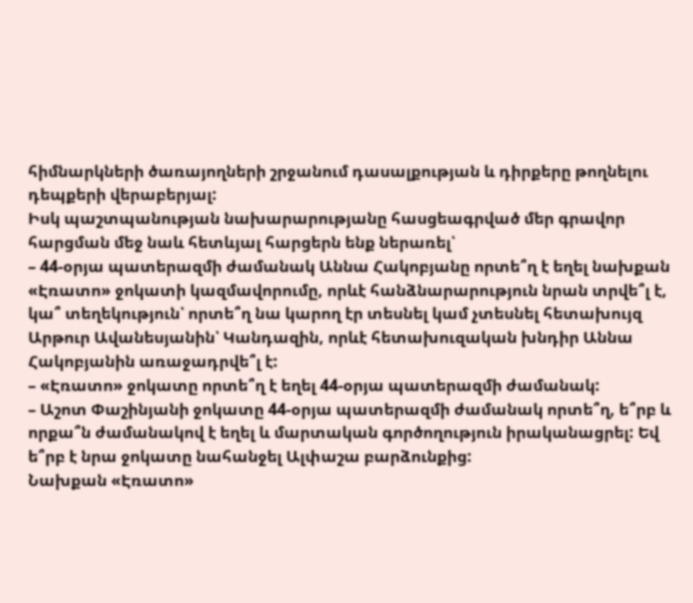հիմնարկների ծառայողների շրջանում դասալքության և դիրքերը թողնելու դեպքերի վերաբերյալ:
Իսկ պաշտպանության նախարարությանը հասցեագրված մեր գրավոր հարցման մեջ նաև հետևյալ հարցերն ենք ներառել՝
– 44-օրյա պատերազմի ժամանակ Աննա Հակոբյանը որտե՞ղ է եղել նախքան «Էռատո» ջոկատի կազմավորումը, որևէ հանձնարարություն նրան տրվե՞լ է, կա՞ տեղեկություն՝ որտե՞ղ նա կարող էր տեսնել կամ չտեսնել հետախույզ Արթուր Ավանեսյանին՝ Կանդազին, որևէ հետախուզական խնդիր Աննա Հակոբյանին առաջադրվե՞լ է:
– «Էռատո» ջոկատը որտե՞ղ է եղել 44-օրյա պատերազմի ժամանակ:
– Աշոտ Փաշինյանի ջոկատը 44-օրյա պատերազմի ժամանակ որտե՞ղ, ե՞րբ և որքա՞ն ժամանակով է եղել և մարտական գործողություն իրականացրել: Եվ ե՞րբ է նրա ջոկատը նահանջել Ալփաշա բարձունքից:
Նախքան «Էռատո»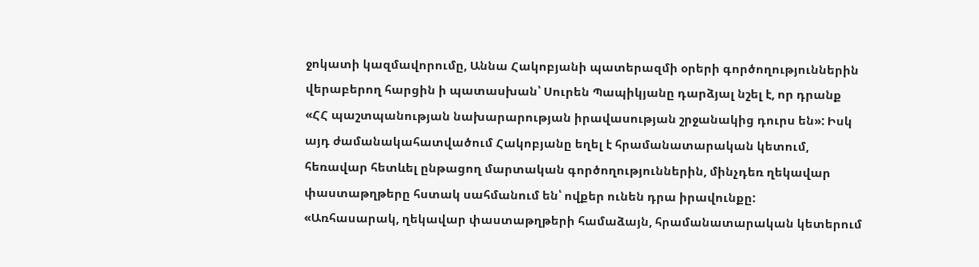ջոկատի կազմավորումը, Աննա Հակոբյանի պատերազմի օրերի գործողություններին վերաբերող հարցին ի պատասխան՝ Սուրեն Պապիկյանը դարձյալ նշել է, որ դրանք «ՀՀ պաշտպանության նախարարության իրավասության շրջանակից դուրս են»: Իսկ այդ ժամանակահատվածում Հակոբյանը եղել է հրամանատարական կետում, հեռավար հետևել ընթացող մարտական գործողություններին, մինչդեռ ղեկավար փաստաթղթերը հստակ սահմանում են՝ ովքեր ունեն դրա իրավունքը:
«Առհասարակ, ղեկավար փաստաթղթերի համաձայն, հրամանատարական կետերում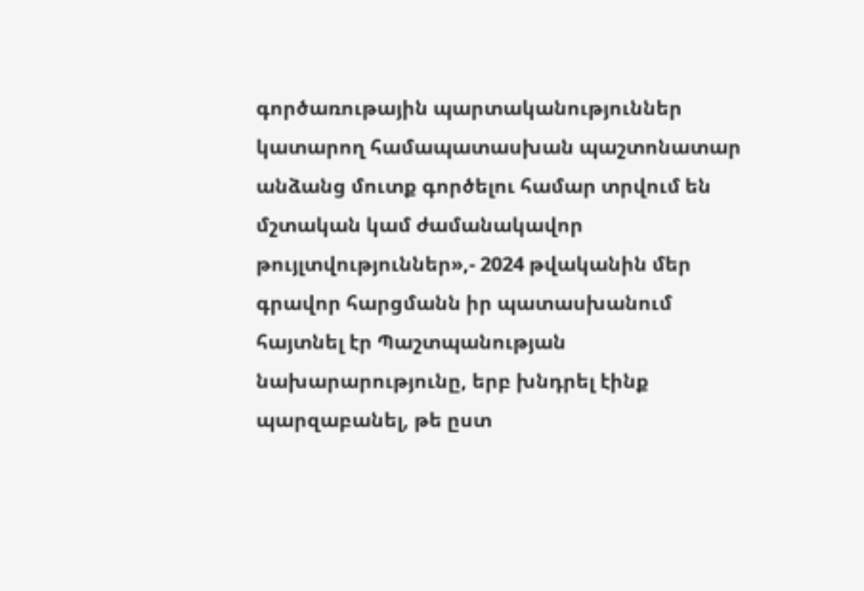գործառութային պարտականություններ կատարող համապատասխան պաշտոնատար անձանց մուտք գործելու համար տրվում են մշտական կամ ժամանակավոր թույլտվություններ»,- 2024 թվականին մեր գրավոր հարցմանն իր պատասխանում հայտնել էր Պաշտպանության նախարարությունը, երբ խնդրել էինք պարզաբանել, թե ըստ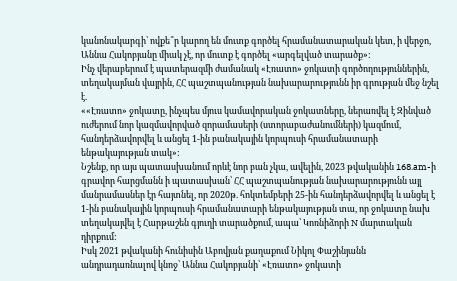կանոնակարգի՝ ովքե՞ր կարող են մուտք գործել հրամանատարական կետ, ի վերջո, Աննա Հակոբյանը միակ չէ, որ մուտք է գործել «արգելված տարածք»:
Ինչ վերաբերում է պատերազմի ժամանակ «Էռատո» ջոկատի գործողություններին, տեղակայման վայրին, ՀՀ պաշտպանության նախարարությունն իր գրության մեջ նշել է.
««Էռատո» ջոկատը, ինչպես մյուս կամավորական ջոկատները, ներառվել է Զինված ուժերում նոր կազմավորված զորամասերի (ստորաբաժանումների) կազմում, հանդերձավորվել և անցել 1-ին բանակային կորպուսի հրամանատարի ենթակայության տակ»:
Նշենք, որ այս պատասխանում որևէ նոր բան չկա, ավելին, 2023 թվականին 168.am-ի գրավոր հարցմանն ի պատասխան՝ ՀՀ պաշտպանության նախարարությունն այլ մանրամասներ էր հայտնել, որ 2020թ. հոկտեմբերի 25-ին հանդերձավորվել և անցել է 1-ին բանակային կորպուսի հրամանատարի ենթակայության տա, որ ջոկատը նախ տեղակայվել է Հարթաշեն գյուղի տարածքում, ապա՝ Կոռնիձորի N մարտական դիրքում:
Իսկ 2021 թվականի հունիսին Աբովյան քաղաքում Նիկոլ Փաշինյանն անդրադառնալով կնոջ՝ Աննա Հակոբյանի՝ «Էռատո» ջոկատի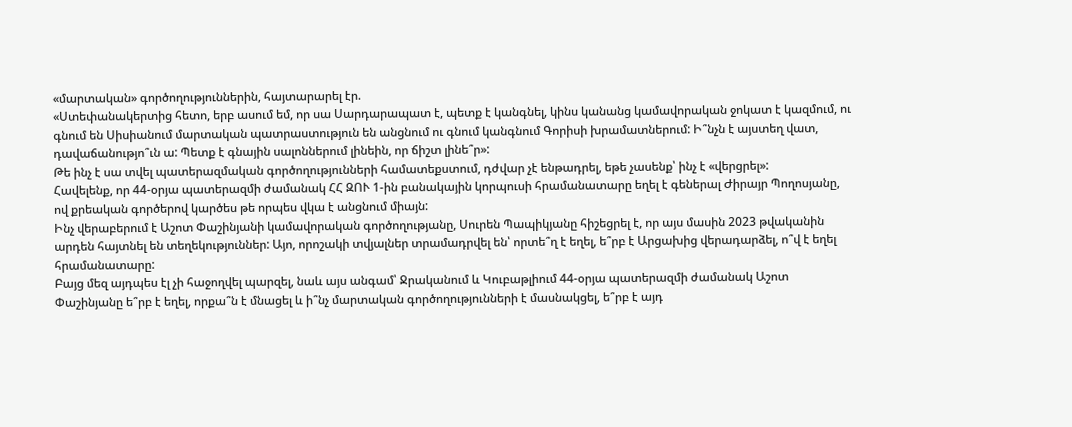«մարտական» գործողություններին, հայտարարել էր.
«Ստեփանակերտից հետո, երբ ասում եմ, որ սա Սարդարապատ է, պետք է կանգնել, կինս կանանց կամավորական ջոկատ է կազմում, ու գնում են Սիսիանում մարտական պատրաստություն են անցնում ու գնում կանգնում Գորիսի խրամատներում: Ի՞նչն է այստեղ վատ, դավաճանությո՞ւն ա: Պետք է գնային սալոններում լինեին, որ ճիշտ լինե՞ր»:
Թե ինչ է սա տվել պատերազմական գործողությունների համատեքստում, դժվար չէ ենթադրել, եթե չասենք՝ ինչ է «վերցրել»:
Հավելենք, որ 44-օրյա պատերազմի ժամանակ ՀՀ ԶՈՒ 1-ին բանակային կորպուսի հրամանատարը եղել է գեներալ Ժիրայր Պողոսյանը, ով քրեական գործերով կարծես թե որպես վկա է անցնում միայն:
Ինչ վերաբերում է Աշոտ Փաշինյանի կամավորական գործողությանը, Սուրեն Պապիկյանը հիշեցրել է, որ այս մասին 2023 թվականին արդեն հայտնել են տեղեկություններ: Այո, որոշակի տվյալներ տրամադրվել են՝ որտե՞ղ է եղել, ե՞րբ է Արցախից վերադարձել, ո՞վ է եղել հրամանատարը:
Բայց մեզ այդպես էլ չի հաջողվել պարզել, նաև այս անգամ՝ Ջրականում և Կուբաթլիում 44-օրյա պատերազմի ժամանակ Աշոտ Փաշինյանը ե՞րբ է եղել, որքա՞ն է մնացել և ի՞նչ մարտական գործողությունների է մասնակցել, ե՞րբ է այդ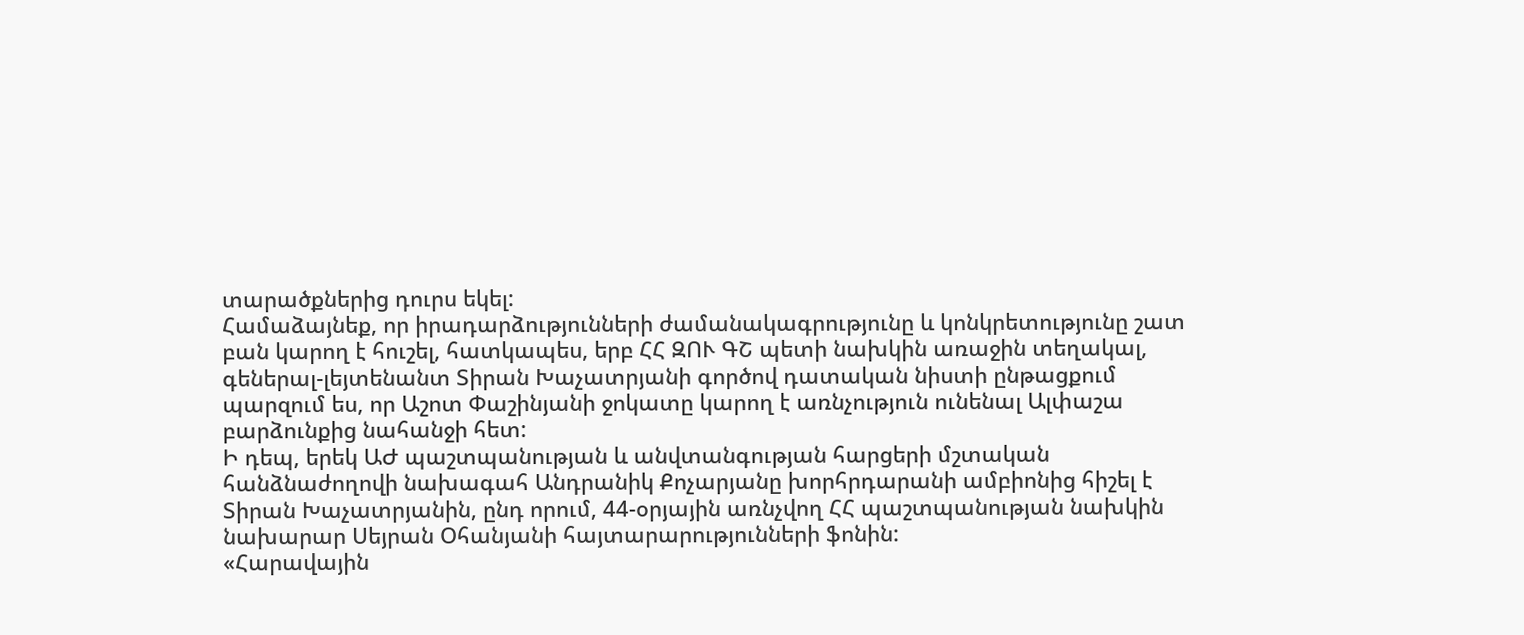տարածքներից դուրս եկել:
Համաձայնեք, որ իրադարձությունների ժամանակագրությունը և կոնկրետությունը շատ բան կարող է հուշել, հատկապես, երբ ՀՀ ԶՈՒ ԳՇ պետի նախկին առաջին տեղակալ, գեներալ-լեյտենանտ Տիրան Խաչատրյանի գործով դատական նիստի ընթացքում պարզում ես, որ Աշոտ Փաշինյանի ջոկատը կարող է առնչություն ունենալ Ալփաշա բարձունքից նահանջի հետ:
Ի դեպ, երեկ ԱԺ պաշտպանության և անվտանգության հարցերի մշտական հանձնաժողովի նախագահ Անդրանիկ Քոչարյանը խորհրդարանի ամբիոնից հիշել է Տիրան Խաչատրյանին, ընդ որում, 44-օրյային առնչվող ՀՀ պաշտպանության նախկին նախարար Սեյրան Օհանյանի հայտարարությունների ֆոնին:
«Հարավային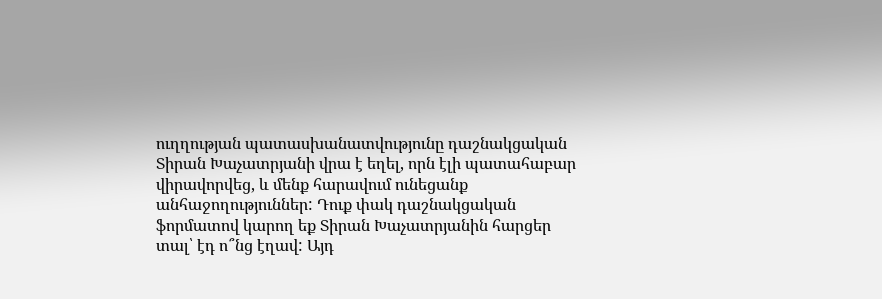ուղղության պատասխանատվությունը դաշնակցական Տիրան Խաչատրյանի վրա է եղել, որն էլի պատահաբար վիրավորվեց, և մենք հարավում ունեցանք անհաջողություններ: Դուք փակ դաշնակցական ֆորմատով կարող եք Տիրան Խաչատրյանին հարցեր տալ՝ էդ ո՞նց էղավ: Այդ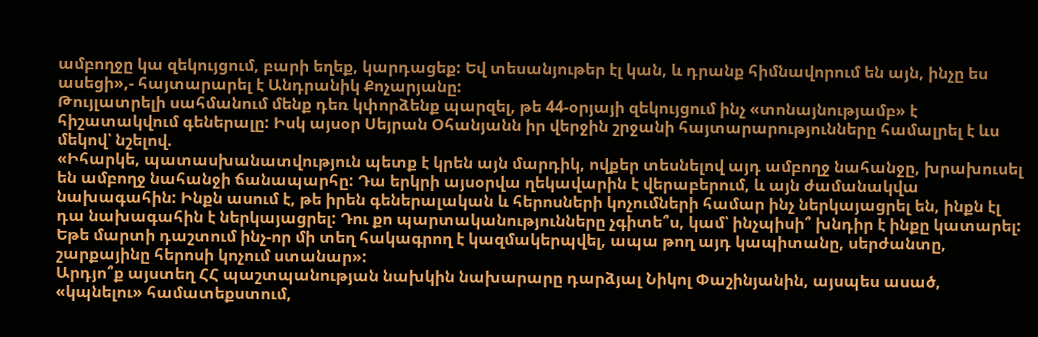ամբողջը կա զեկույցում, բարի եղեք, կարդացեք: Եվ տեսանյութեր էլ կան, և դրանք հիմնավորում են այն, ինչը ես ասեցի»,- հայտարարել է Անդրանիկ Քոչարյանը:
Թույլատրելի սահմանում մենք դեռ կփորձենք պարզել, թե 44-օրյայի զեկույցում ինչ «տոնայնությամբ» է հիշատակվում գեներալը: Իսկ այսօր Սեյրան Օհանյանն իր վերջին շրջանի հայտարարությունները համալրել է ևս մեկով՝ նշելով.
«Իհարկե, պատասխանատվություն պետք է կրեն այն մարդիկ, ովքեր տեսնելով այդ ամբողջ նահանջը, խրախուսել են ամբողջ նահանջի ճանապարհը: Դա երկրի այսօրվա ղեկավարին է վերաբերում, և այն ժամանակվա նախագահին: Ինքն ասում է, թե իրեն գեներալական և հերոսների կոչումների համար ինչ ներկայացրել են, ինքն էլ դա նախագահին է ներկայացրել: Դու քո պարտականությունները չգիտե՞ս, կամ՝ ինչպիսի՞ խնդիր է ինքը կատարել: Եթե մարտի դաշտում ինչ-որ մի տեղ հակագրող է կազմակերպվել, ապա թող այդ կապիտանը, սերժանտը, շարքայինը հերոսի կոչում ստանար»:
Արդյո՞ք այստեղ ՀՀ պաշտպանության նախկին նախարարը դարձյալ Նիկոլ Փաշինյանին, այսպես ասած, «կպնելու» համատեքստում,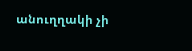անուղղակի չի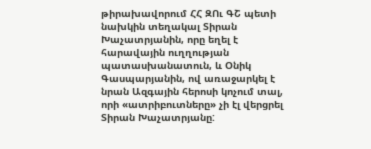թիրախավորում ՀՀ ԶՈւ ԳՇ պետի նախկին տեղակալ Տիրան Խաչատրյանին, որը եղել է հարավային ուղղության պատասխանատուն, և Օնիկ Գասպարյանին, ով առաջարկել է նրան Ազգային հերոսի կոչում տալ, որի «ատրիբուտները» չի էլ վերցրել Տիրան Խաչատրյանը: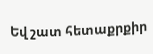Եվ շատ հետաքրքիր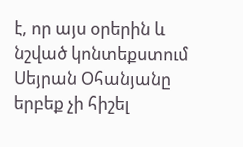է, որ այս օրերին և նշված կոնտեքստում Սեյրան Օհանյանը երբեք չի հիշել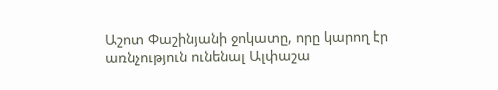Աշոտ Փաշինյանի ջոկատը, որը կարող էր առնչություն ունենալ Ալփաշա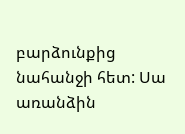բարձունքից նահանջի հետ: Սա առանձին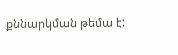քննարկման թեմա է: